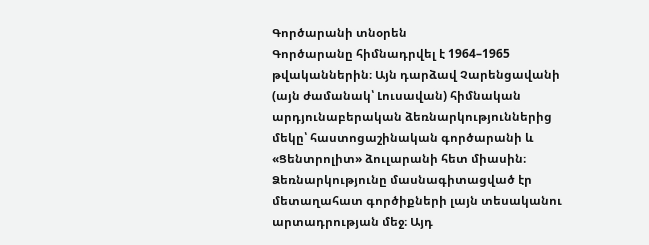Գործարանի տնօրեն
Գործարանը հիմնադրվել է 1964–1965 թվականներին։ Այն դարձավ Չարենցավանի (այն ժամանակ՝ Լուսավան) հիմնական արդյունաբերական ձեռնարկություններից մեկը՝ հաստոցաշինական գործարանի և «Ցենտրոլիտ» ձուլարանի հետ միասին։
Ձեռնարկությունը մասնագիտացված էր մետաղահատ գործիքների լայն տեսականու արտադրության մեջ։ Այդ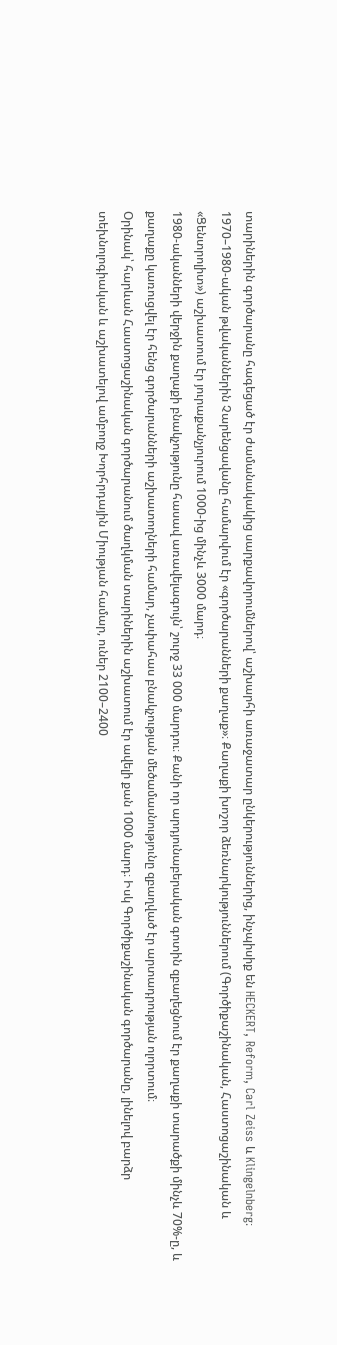տարիներին գործարանը հագեցած էր ժամանակակից սարքավորումներով՝ աշխարհի առաջատար ընկերություններից, ինչպիսիք են HECKERT, Reform, Carl Zeiss և Klingelnberg։
1970–1980-ական թվականներին Չարենցավանը համարվում էր «գործարանների քաղաք»։ Քաղաքի խոշոր ձեռնարկություններում (Գործիքաշինական, Հաստոցաշինական և «Ցենտրոլիտ») աշխատում էր յուրաքանչյուրում 1000-ից մինչև 3000 մարդ։
1980-ականների վերջին քաղաքի բնակչությունը հասավ առավելագույն՝ շուրջ 33 000 մարդու։ Քանի որ արդյունաբերական գոտին զբաղեցնում էր քաղաքի տարածքի մինչև 70%-ը, և քաղաքը կառուցվել էր հենց գործարանների աշխատողների համար, չափահաս բնակչության մեծամասնությունը զբաղված էր արտադրության ոլորտում։
Օրինակ՝ հարևան Հաստոցաշինական գործարանում ծաղկման տարիներին աշխատում էր ավելի քան 1000 մարդ։ Իսկ Գործիքաշինական գործարանը, լինելով բարձր տեխնոլոգիական և աշխատելով ամբողջ Խորհրդային Միության համար, ուներ 2100–2400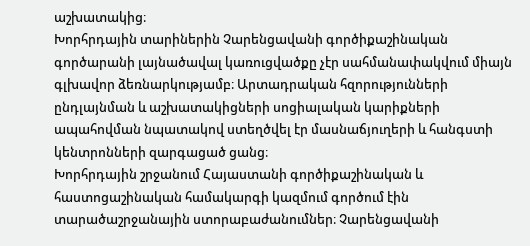աշխատակից։
Խորհրդային տարիներին Չարենցավանի գործիքաշինական գործարանի լայնածավալ կառուցվածքը չէր սահմանափակվում միայն գլխավոր ձեռնարկությամբ։ Արտադրական հզորությունների ընդլայնման և աշխատակիցների սոցիալական կարիքների ապահովման նպատակով ստեղծվել էր մասնաճյուղերի և հանգստի կենտրոնների զարգացած ցանց։
Խորհրդային շրջանում Հայաստանի գործիքաշինական և հաստոցաշինական համակարգի կազմում գործում էին տարածաշրջանային ստորաբաժանումներ։ Չարենցավանի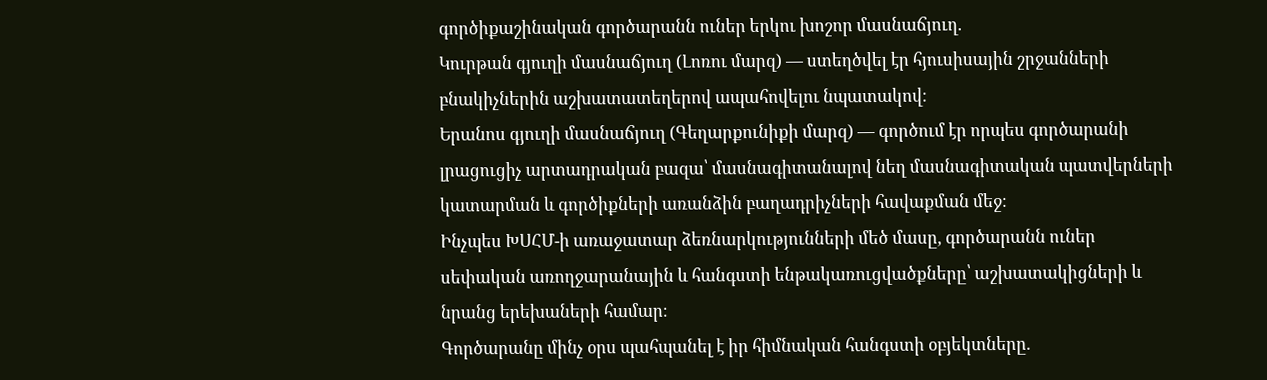գործիքաշինական գործարանն ուներ երկու խոշոր մասնաճյուղ.
Կուրթան գյուղի մասնաճյուղ (Լոռու մարզ) — ստեղծվել էր հյուսիսային շրջանների բնակիչներին աշխատատեղերով ապահովելու նպատակով։
Երանոս գյուղի մասնաճյուղ (Գեղարքունիքի մարզ) — գործում էր որպես գործարանի լրացուցիչ արտադրական բազա՝ մասնագիտանալով նեղ մասնագիտական պատվերների կատարման և գործիքների առանձին բաղադրիչների հավաքման մեջ։
Ինչպես ԽՍՀՄ-ի առաջատար ձեռնարկությունների մեծ մասը, գործարանն ուներ սեփական առողջարանային և հանգստի ենթակառուցվածքները՝ աշխատակիցների և նրանց երեխաների համար։
Գործարանը մինչ օրս պահպանել է իր հիմնական հանգստի օբյեկտները.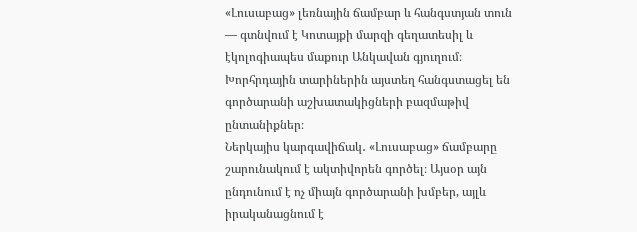«Լուսաբաց» լեռնային ճամբար և հանգստյան տուն — գտնվում է Կոտայքի մարզի գեղատեսիլ և էկոլոգիապես մաքուր Անկավան գյուղում։ Խորհրդային տարիներին այստեղ հանգստացել են գործարանի աշխատակիցների բազմաթիվ ընտանիքներ։
Ներկայիս կարգավիճակ․ «Լուսաբաց» ճամբարը շարունակում է ակտիվորեն գործել։ Այսօր այն ընդունում է ոչ միայն գործարանի խմբեր, այլև իրականացնում է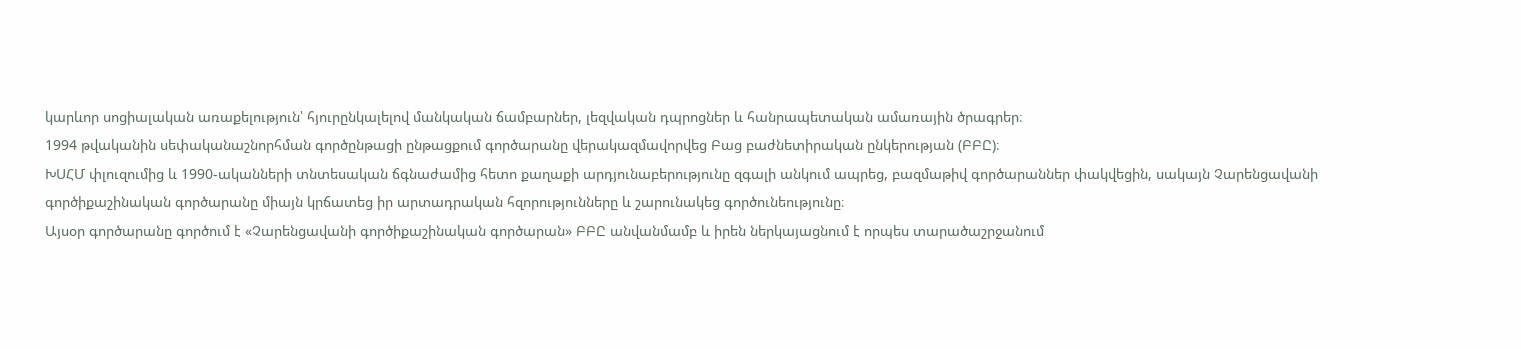կարևոր սոցիալական առաքելություն՝ հյուրընկալելով մանկական ճամբարներ, լեզվական դպրոցներ և հանրապետական ամառային ծրագրեր։
1994 թվականին սեփականաշնորհման գործընթացի ընթացքում գործարանը վերակազմավորվեց Բաց բաժնետիրական ընկերության (ԲԲԸ)։
ԽՍՀՄ փլուզումից և 1990-ականների տնտեսական ճգնաժամից հետո քաղաքի արդյունաբերությունը զգալի անկում ապրեց, բազմաթիվ գործարաններ փակվեցին, սակայն Չարենցավանի գործիքաշինական գործարանը միայն կրճատեց իր արտադրական հզորությունները և շարունակեց գործունեությունը։
Այսօր գործարանը գործում է «Չարենցավանի գործիքաշինական գործարան» ԲԲԸ անվանմամբ և իրեն ներկայացնում է որպես տարածաշրջանում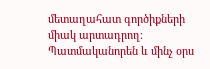մետաղահատ գործիքների միակ արտադրող։
Պատմականորեն և մինչ օրս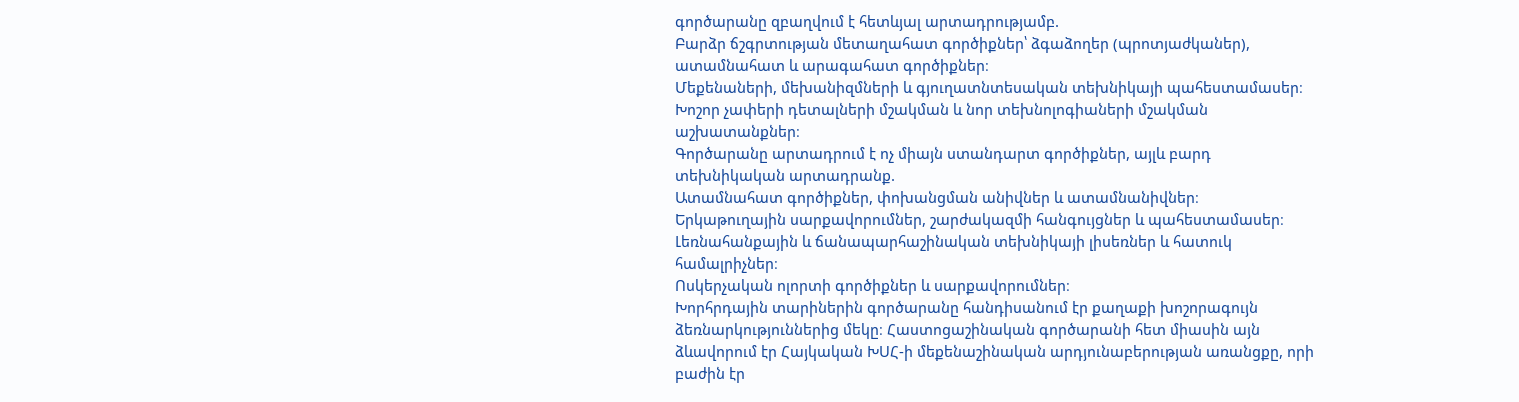գործարանը զբաղվում է հետևյալ արտադրությամբ.
Բարձր ճշգրտության մետաղահատ գործիքներ՝ ձգաձողեր (պրոտյաժկաներ), ատամնահատ և արագահատ գործիքներ։
Մեքենաների, մեխանիզմների և գյուղատնտեսական տեխնիկայի պահեստամասեր։
Խոշոր չափերի դետալների մշակման և նոր տեխնոլոգիաների մշակման աշխատանքներ։
Գործարանը արտադրում է ոչ միայն ստանդարտ գործիքներ, այլև բարդ տեխնիկական արտադրանք.
Ատամնահատ գործիքներ, փոխանցման անիվներ և ատամնանիվներ։
Երկաթուղային սարքավորումներ, շարժակազմի հանգույցներ և պահեստամասեր։
Լեռնահանքային և ճանապարհաշինական տեխնիկայի լիսեռներ և հատուկ համալրիչներ։
Ոսկերչական ոլորտի գործիքներ և սարքավորումներ։
Խորհրդային տարիներին գործարանը հանդիսանում էր քաղաքի խոշորագույն ձեռնարկություններից մեկը։ Հաստոցաշինական գործարանի հետ միասին այն ձևավորում էր Հայկական ԽՍՀ-ի մեքենաշինական արդյունաբերության առանցքը, որի բաժին էր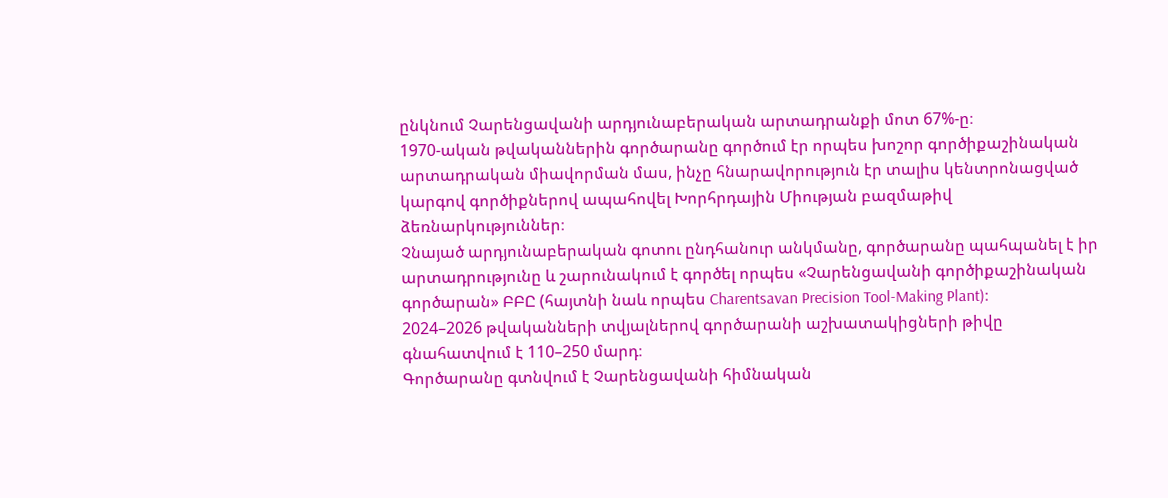ընկնում Չարենցավանի արդյունաբերական արտադրանքի մոտ 67%-ը։
1970-ական թվականներին գործարանը գործում էր որպես խոշոր գործիքաշինական արտադրական միավորման մաս, ինչը հնարավորություն էր տալիս կենտրոնացված կարգով գործիքներով ապահովել Խորհրդային Միության բազմաթիվ ձեռնարկություններ։
Չնայած արդյունաբերական գոտու ընդհանուր անկմանը, գործարանը պահպանել է իր արտադրությունը և շարունակում է գործել որպես «Չարենցավանի գործիքաշինական գործարան» ԲԲԸ (հայտնի նաև որպես Charentsavan Precision Tool-Making Plant)։
2024–2026 թվականների տվյալներով գործարանի աշխատակիցների թիվը գնահատվում է 110–250 մարդ։
Գործարանը գտնվում է Չարենցավանի հիմնական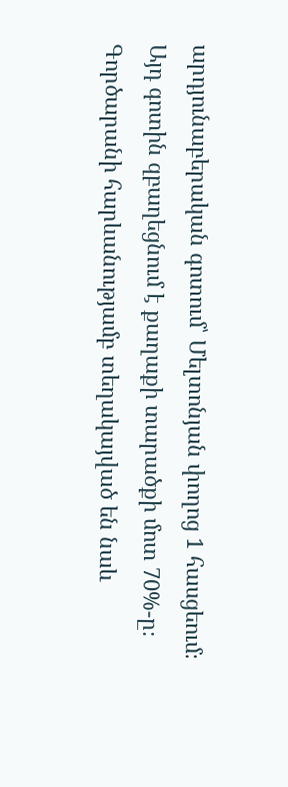արդյունաբերական գոտում՝ Մելտոնյան փողոց 1 հասցեում։ Այդ գոտին զբաղեցնում է քաղաքի տարածքի մոտ 70%-ը։
Գործարանի հարևանությամբ տեղակայված են նաև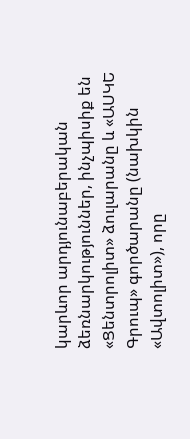կարևոր արդյունաբերական ձեռնարկություններ, ինչպիսիք են «Ցենտրոլիտ» ձուլարանը և «ԱՍԿԵ Գրուպ» գործարանը (նախկին «Ավտոլիտ»), որը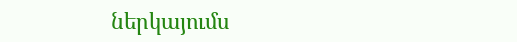ներկայումս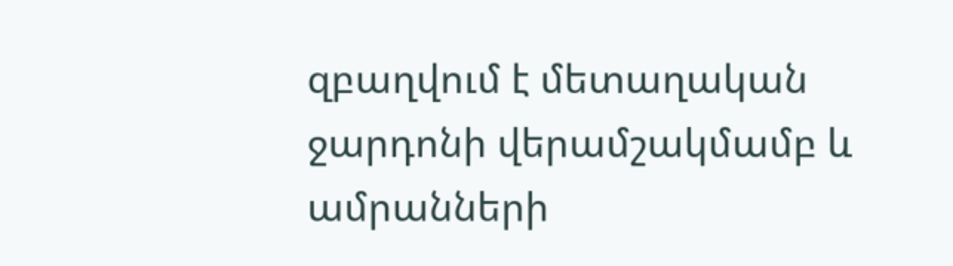զբաղվում է մետաղական ջարդոնի վերամշակմամբ և ամրանների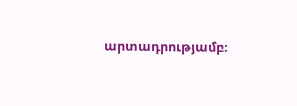արտադրությամբ։